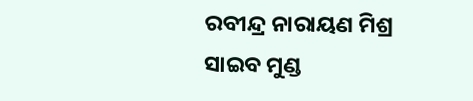ରବୀନ୍ଦ୍ର ନାରାୟଣ ମିଶ୍ର
ସାଇବ ମୁଣ୍ଡ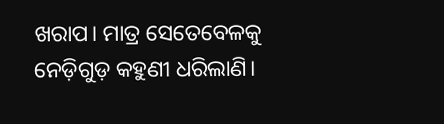ଖରାପ। ମାତ୍ର ସେତେବେଳକୁ ନେଡ଼ିଗୁଡ଼ କହୁଣୀ ଧରିଲାଣି।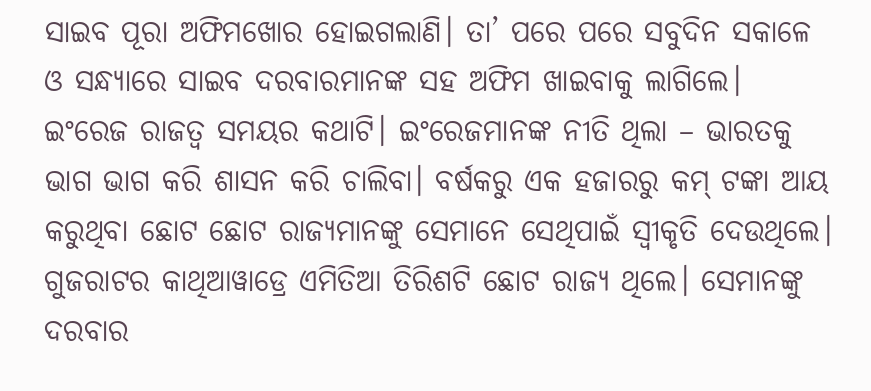ସାଇବ ପୂରା ଅଫିମଖୋର ହୋଇଗଲାଣି। ତା’ ପରେ ପରେ ସବୁଦିନ ସକାଳେ ଓ ସନ୍ଧ୍ୟାରେ ସାଇବ ଦରବାରମାନଙ୍କ ସହ ଅଫିମ ଖାଇବାକୁ ଲାଗିଲେ।
ଇଂରେଜ ରାଜତ୍ୱ ସମୟର କଥାଟି। ଇଂରେଜମାନଙ୍କ ନୀତି ଥିଲା – ଭାରତକୁ ଭାଗ ଭାଗ କରି ଶାସନ କରି ଚାଲିବା। ବର୍ଷକରୁ ଏକ ହଜାରରୁ କମ୍ ଟଙ୍କା ଆୟ କରୁଥିବା ଛୋଟ ଛୋଟ ରାଜ୍ୟମାନଙ୍କୁ ସେମାନେ ସେଥିପାଇଁ ସ୍ୱୀକୃତି ଦେଉଥିଲେ। ଗୁଜରାଟର କାଥିଆୱାଡ୍ରେ ଏମିତିଆ ତିରିଶଟି ଛୋଟ ରାଜ୍ୟ ଥିଲେ। ସେମାନଙ୍କୁ ଦରବାର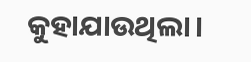କୁହାଯାଉଥିଲା।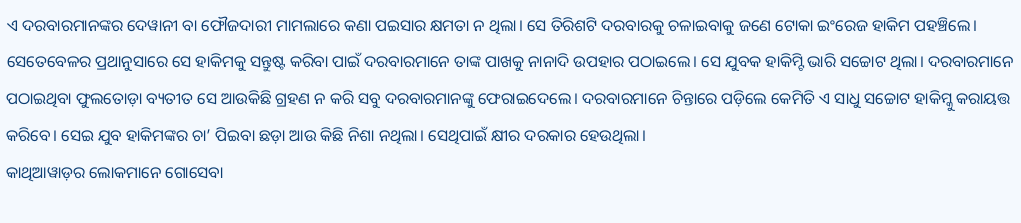ଏ ଦରବାରମାନଙ୍କର ଦେୱାନୀ ବା ଫୌଜଦାରୀ ମାମଲାରେ କଣା ପଇସାର କ୍ଷମତା ନ ଥିଲା। ସେ ତିରିଶଟି ଦରବାରକୁ ଚଳାଇବାକୁ ଜଣେ ଟୋକା ଇଂରେଜ ହାକିମ ପହଞ୍ଚିଲେ।
ସେତେବେଳର ପ୍ରଥାନୁସାରେ ସେ ହାକିମକୁ ସନ୍ତୁଷ୍ଟ କରିବା ପାଇଁ ଦରବାରମାନେ ତାଙ୍କ ପାଖକୁ ନାନାଦି ଉପହାର ପଠାଇଲେ। ସେ ଯୁବକ ହାକିମ୍ଟି ଭାରି ସଚ୍ଚୋଟ ଥିଲା। ଦରବାରମାନେ ପଠାଇଥିବା ଫୁଲତୋଡ଼ା ବ୍ୟତୀତ ସେ ଆଉକିଛି ଗ୍ରହଣ ନ କରି ସବୁ ଦରବାରମାନଙ୍କୁ ଫେରାଇଦେଲେ। ଦରବାରମାନେ ଚିନ୍ତାରେ ପଡ଼ିଲେ କେମିତି ଏ ସାଧୁ ସଚ୍ଚୋଟ ହାକିମ୍କୁ କରାୟତ୍ତ କରିବେ। ସେଇ ଯୁବ ହାକିମଙ୍କର ଚା’ ପିଇବା ଛଡ଼ା ଆଉ କିଛି ନିଶା ନଥିଲା। ସେଥିପାଇଁ କ୍ଷୀର ଦରକାର ହେଉଥିଲା।
କାଥିଆୱାଡ଼ର ଲୋକମାନେ ଗୋସେବା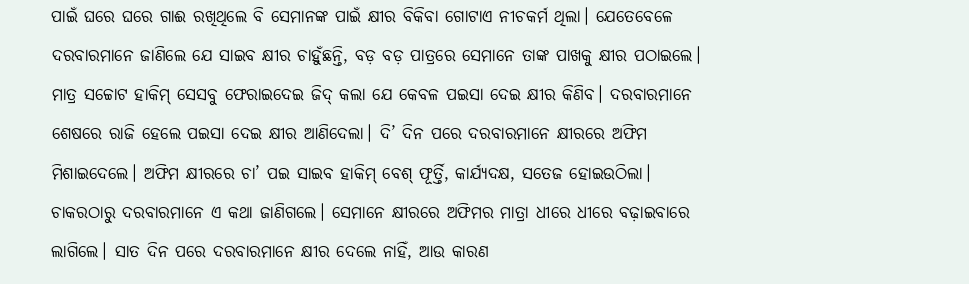ପାଇଁ ଘରେ ଘରେ ଗାଈ ରଖିଥିଲେ ବି ସେମାନଙ୍କ ପାଇଁ କ୍ଷୀର ବିକିବା ଗୋଟାଏ ନୀଚକର୍ମ ଥିଲା। ଯେତେବେଳେ ଦରବାରମାନେ ଜାଣିଲେ ଯେ ସାଇବ କ୍ଷୀର ଚାହୁଁଛନ୍ତି, ବଡ଼ ବଡ଼ ପାତ୍ରରେ ସେମାନେ ତାଙ୍କ ପାଖକୁ କ୍ଷୀର ପଠାଇଲେ। ମାତ୍ର ସଚ୍ଚୋଟ ହାକିମ୍ ସେସବୁ ଫେରାଇଦେଇ ଜିଦ୍ କଲା ଯେ କେବଳ ପଇସା ଦେଇ କ୍ଷୀର କିଣିବ। ଦରବାରମାନେ ଶେଷରେ ରାଜି ହେଲେ ପଇସା ଦେଇ କ୍ଷୀର ଆଣିଦେଲା। ଦି’ ଦିନ ପରେ ଦରବାରମାନେ କ୍ଷୀରରେ ଅଫିମ ମିଶାଇଦେଲେ। ଅଫିମ କ୍ଷୀରରେ ଚା’ ପଇ ସାଇବ ହାକିମ୍ ବେଶ୍ ଫୂର୍ତ୍ତି, କାର୍ଯ୍ୟଦକ୍ଷ, ସତେଜ ହୋଇଉଠିଲା।
ଚାକରଠାରୁ ଦରବାରମାନେ ଏ କଥା ଜାଣିଗଲେ। ସେମାନେ କ୍ଷୀରରେ ଅଫିମର ମାତ୍ରା ଧୀରେ ଧୀରେ ବଢ଼ାଇବାରେ ଲାଗିଲେ। ସାତ ଦିନ ପରେ ଦରବାରମାନେ କ୍ଷୀର ଦେଲେ ନାହିଁ, ଆଉ କାରଣ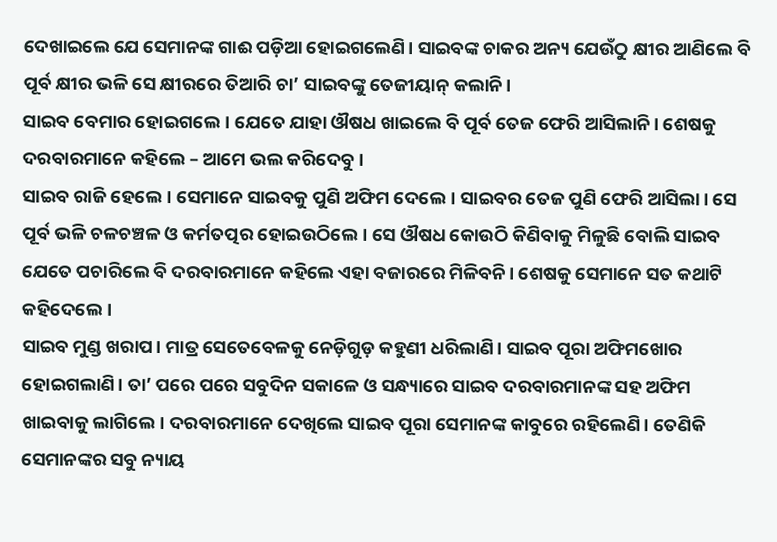ଦେଖାଇଲେ ଯେ ସେମାନଙ୍କ ଗାଈ ପଡ଼ିଆ ହୋଇଗଲେଣି। ସାଇବଙ୍କ ଚାକର ଅନ୍ୟ ଯେଉଁଠୁ କ୍ଷୀର ଆଣିଲେ ବି ପୂର୍ବ କ୍ଷୀର ଭଳି ସେ କ୍ଷୀରରେ ତିଆରି ଚା’ ସାଇବଙ୍କୁ ତେଜୀୟାନ୍ କଲାନି।
ସାଇବ ବେମାର ହୋଇଗଲେ। ଯେତେ ଯାହା ଔଷଧ ଖାଇଲେ ବି ପୂର୍ବ ତେଜ ଫେରି ଆସିଲାନି। ଶେଷକୁ ଦରବାରମାନେ କହିଲେ – ଆମେ ଭଲ କରିଦେବୁ।
ସାଇବ ରାଜି ହେଲେ। ସେମାନେ ସାଇବକୁ ପୁଣି ଅଫିମ ଦେଲେ। ସାଇବର ତେଜ ପୁଣି ଫେରି ଆସିଲା। ସେ ପୂର୍ବ ଭଳି ଚଳଚଞ୍ଚଳ ଓ କର୍ମତତ୍ପର ହୋଇଉଠିଲେ। ସେ ଔଷଧ କୋଉଠି କିଣିବାକୁ ମିଳୁଛି ବୋଲି ସାଇବ ଯେତେ ପଚାରିଲେ ବି ଦରବାରମାନେ କହିଲେ ଏହା ବଜାରରେ ମିଳିବନି। ଶେଷକୁ ସେମାନେ ସତ କଥାଟି କହିଦେଲେ।
ସାଇବ ମୁଣ୍ଡ ଖରାପ। ମାତ୍ର ସେତେବେଳକୁ ନେଡ଼ିଗୁଡ଼ କହୁଣୀ ଧରିଲାଣି। ସାଇବ ପୂରା ଅଫିମଖୋର ହୋଇଗଲାଣି। ତା’ ପରେ ପରେ ସବୁଦିନ ସକାଳେ ଓ ସନ୍ଧ୍ୟାରେ ସାଇବ ଦରବାରମାନଙ୍କ ସହ ଅଫିମ ଖାଇବାକୁ ଲାଗିଲେ। ଦରବାରମାନେ ଦେଖିଲେ ସାଇବ ପୂରା ସେମାନଙ୍କ କାବୁରେ ରହିଲେଣି। ତେଣିକି ସେମାନଙ୍କର ସବୁ ନ୍ୟାୟ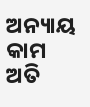ଅନ୍ୟାୟ କାମ ଅତି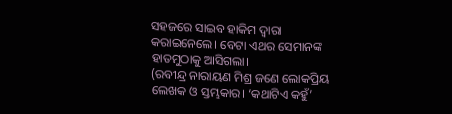ସହଜରେ ସାଇବ ହାକିମ ଦ୍ୱାରା କରାଇନେଲେ। ବେଟା ଏଥର ସେମାନଙ୍କ ହାତମୁଠାକୁ ଆସିଗଲା।
(ରବୀନ୍ଦ୍ର ନାରାୟଣ ମିଶ୍ର ଜଣେ ଲୋକପ୍ରିୟ ଲେଖକ ଓ ସ୍ତମ୍ଭକାର। ‘କଥାଟିଏ କହୁଁ’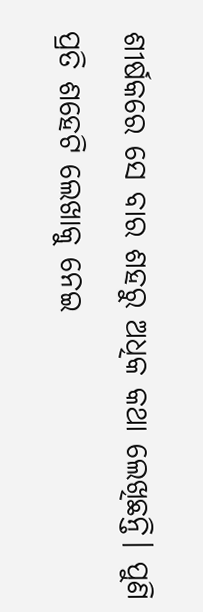ଶୀର୍ଷକରେ ସେ ବାର ଶହରୁ ଅଧିକ କଥା ଲେଖିଛନ୍ତି। ପୁଣି ପ୍ରତି ଶହେଟି ଲେଖାକୁ ନେଇ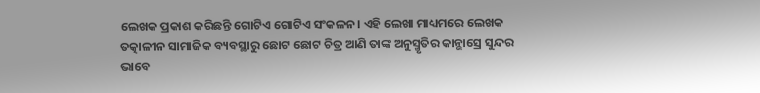ଲେଖକ ପ୍ରକାଶ କରିଛନ୍ତି ଗୋଟିଏ ଗୋଟିଏ ସଂକଳନ। ଏହି ଲେଖା ମାଧ୍ୟମରେ ଲେଖକ ତତ୍କାଳୀନ ସାମାଜିକ ବ୍ୟବସ୍ଥାରୁ ଛୋଟ ଛୋଟ ଚିତ୍ର ଆଣି ତାଙ୍କ ଅନୁସ୍ମୃତିର କାନ୍ଭାସ୍ରେ ସୁନ୍ଦର ଭାବେ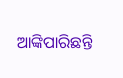ଆଙ୍କିପାରିଛନ୍ତି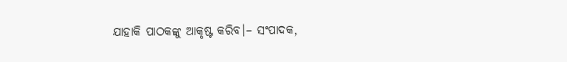ଯାହାକି ପାଠକଙ୍କୁ ଆକୃଷ୍ଟ କରିବ।– ସଂପାଦକ,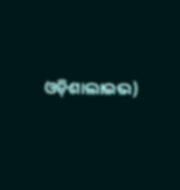ଓଡ଼ିଶାଲାଇଭ)